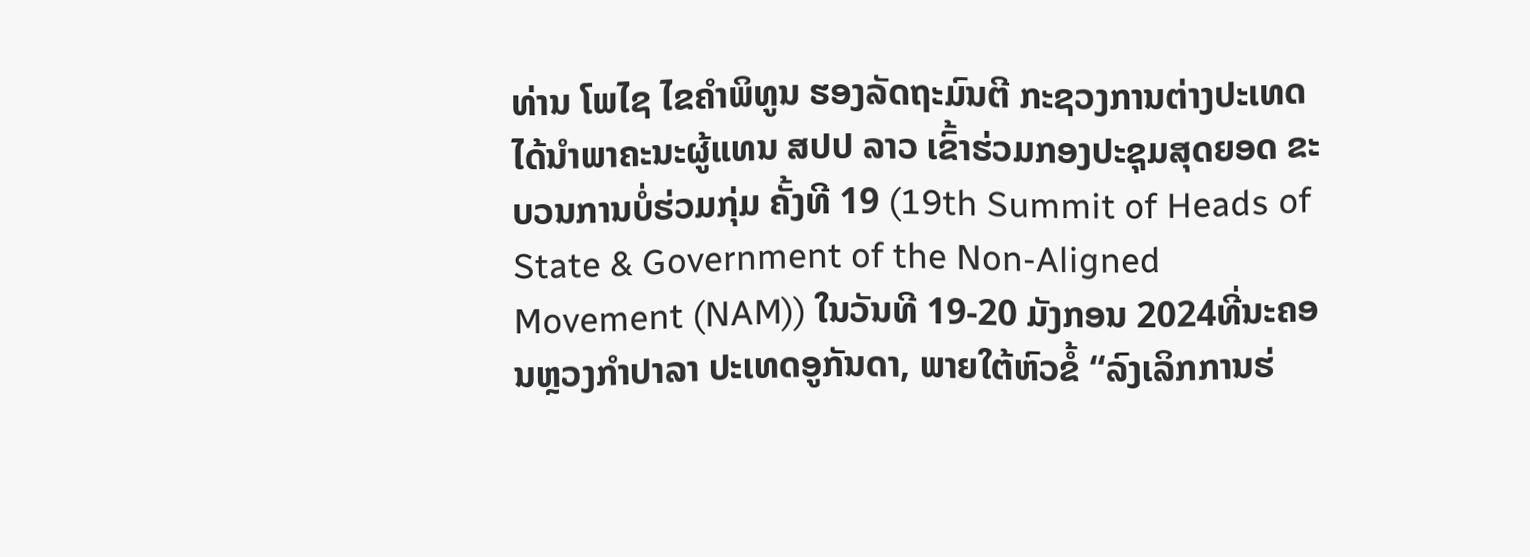ທ່ານ ໂພໄຊ ໄຂຄຳພິທູນ ຮອງລັດຖະມົນຕີ ກະຊວງການຕ່າງປະເທດ ໄດ້ນຳພາຄະນະຜູ້ແທນ ສປປ ລາວ ເຂົ້າຮ່ວມກອງປະຊຸມສຸດຍອດ ຂະບວນການບໍ່ຮ່ວມກຸ່ມ ຄັ້ງທີ 19 (19th Summit of Heads of State & Government of the Non-Aligned Movement (NAM)) ໃນວັນທີ 19-20 ມັງກອນ 2024ທີ່ນະຄອນຫຼວງກໍາປາລາ ປະເທດອູກັນດາ, ພາຍໃຕ້ຫົວຂໍ້ “ລົງເລິກການຮ່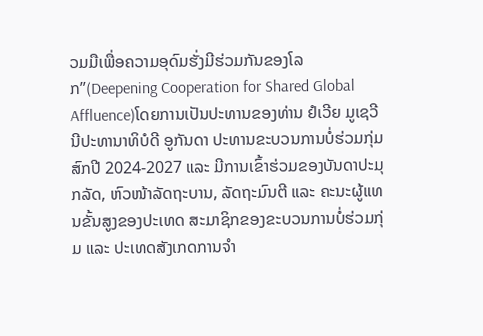ວມມືເພື່ອຄວາມອຸດົມຮັ່ງມີຮ່ວມກັນຂອງໂລກ”(Deepening Cooperation for Shared Global Affluence)ໂດຍການເປັນປະທານຂອງທ່ານ ຢໍເວີຍ ມູເຊວີນີປະທານາທິບໍດີ ອູກັນດາ ປະທານຂະບວນການບໍ່ຮ່ວມກຸ່ມ ສົກປີ 2024-2027 ແລະ ມີການເຂົ້າຮ່ວມຂອງບັນດາປະມຸກລັດ, ຫົວໜ້າລັດຖະບານ, ລັດຖະມົນຕີ ແລະ ຄະນະຜູ້ແທນຂັ້ນສູງຂອງປະເທດ ສະມາຊິກຂອງຂະບວນການບໍ່ຮ່ວມກຸ່ມ ແລະ ປະເທດສັງເກດການຈໍາ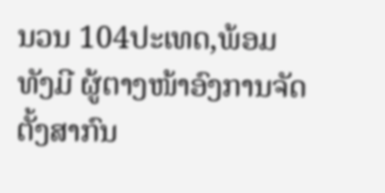ນວນ 104ປະເທດ,ພ້ອມທັງມີ ຜູ້ຕາງໜ້າອົງການຈັດຕັ້ງສາກົນ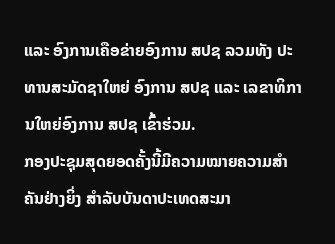ແລະ ອົງການເຄືອຂ່າຍອົງການ ສປຊ ລວມທັງ ປະທານສະມັດຊາໃຫຍ່ ອົງການ ສປຊ ແລະ ເລຂາທິການໃຫຍ່ອົງການ ສປຊ ເຂົ້າຮ່ວມ.
ກອງປະຊຸມສຸດຍອດຄັ້ງນີ້ມີຄວາມໝາຍຄວາມສໍາຄັນຢ່າງຍິ່ງ ສຳລັບບັນດາປະເທດສະມາ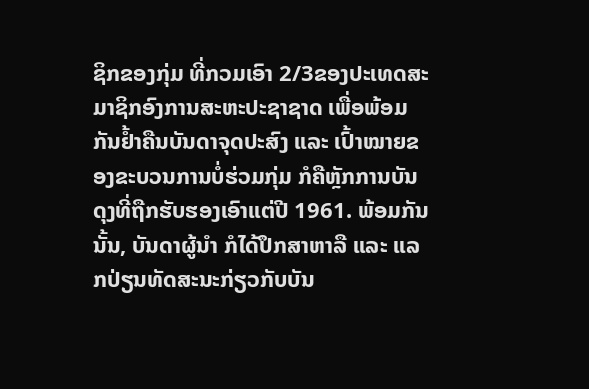ຊິກຂອງກຸ່ມ ທີ່ກວມເອົາ 2/3ຂອງປະເທດສະມາຊິກອົງການສະຫະປະຊາຊາດ ເພື່ອພ້ອມກັນຢ້ຳຄືນບັນດາຈຸດປະສົງ ແລະ ເປົ້າໝາຍຂອງຂະບວນການບໍ່ຮ່ວມກຸ່ມ ກໍຄືຫຼັກການບັນດຸງທີ່ຖືກຮັບຮອງເອົາແຕ່ປີ 1961. ພ້ອມກັນນັ້ນ, ບັນດາຜູ້ນຳ ກໍໄດ້ປຶກສາຫາລື ແລະ ແລກປ່ຽນທັດສະນະກ່ຽວກັບບັນ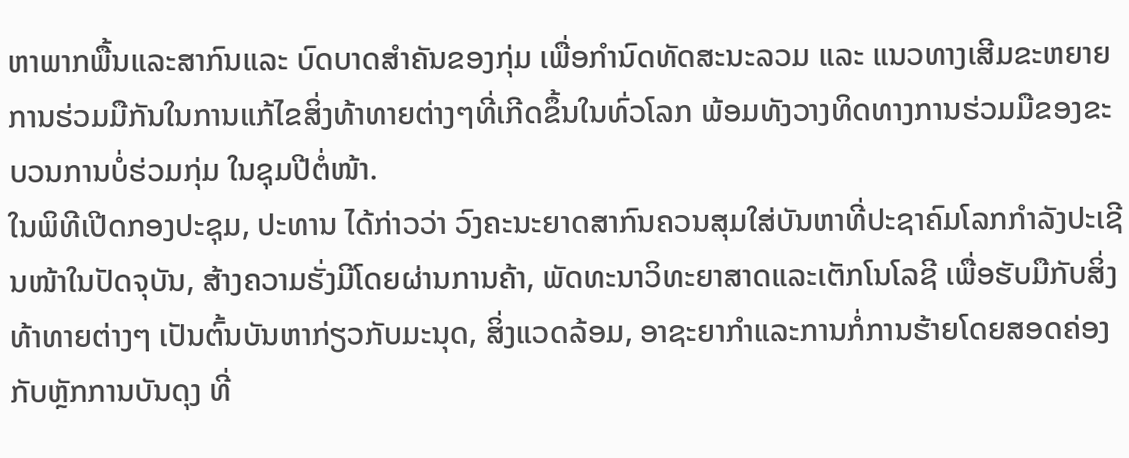ຫາພາກພື້ນແລະສາກົນແລະ ບົດບາດສຳຄັນຂອງກຸ່ມ ເພື່ອກຳນົດທັດສະນະລວມ ແລະ ແນວທາງເສີມຂະຫຍາຍການຮ່ວມມືກັນໃນການແກ້ໄຂສິ່ງທ້າທາຍຕ່າງໆທີ່ເກີດຂຶ້ນໃນທົ່ວໂລກ ພ້ອມທັງວາງທິດທາງການຮ່ວມມືຂອງຂະບວນການບໍ່ຮ່ວມກຸ່ມ ໃນຊຸມປີຕໍ່ໜ້າ.
ໃນພິທີເປີດກອງປະຊຸມ, ປະທານ ໄດ້ກ່າວວ່າ ວົງຄະນະຍາດສາກົນຄວນສຸມໃສ່ບັນຫາທີ່ປະຊາຄົມໂລກກໍາລັງປະເຊີນໜ້າໃນປັດຈຸບັນ, ສ້າງຄວາມຮັ່ງມີໂດຍຜ່ານການຄ້າ, ພັດທະນາວິທະຍາສາດແລະເຕັກໂນໂລຊີ ເພື່ອຮັບມືກັບສິ່ງທ້າທາຍຕ່າງໆ ເປັນຕົ້ນບັນຫາກ່ຽວກັບມະນຸດ, ສິ່ງແວດລ້ອມ, ອາຊະຍາກໍາແລະການກໍ່ການຮ້າຍໂດຍສອດຄ່ອງກັບຫຼັກການບັນດຸງ ທີ່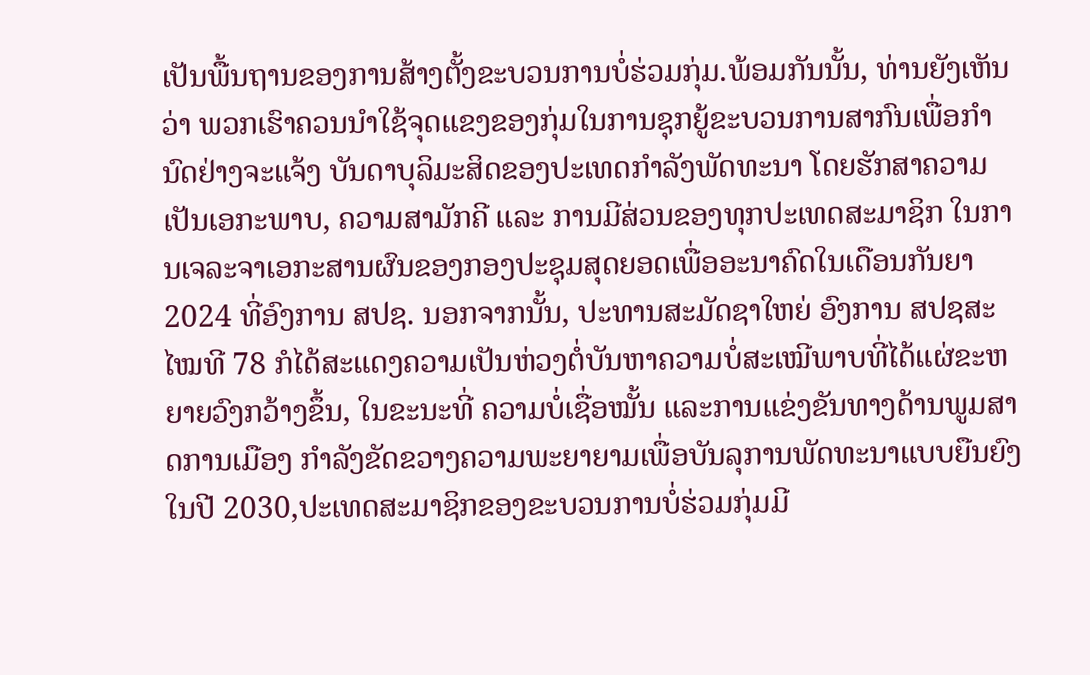ເປັນພື້ນຖານຂອງການສ້າງຕັ້ງຂະບວນການບໍ່ຮ່ວມກຸ່ມ.ພ້ອມກັນນັ້ນ, ທ່ານຍັງເຫັນວ່າ ພວກເຮົາຄວນນຳໃຊ້ຈຸດແຂງຂອງກຸ່ມໃນການຊຸກຍູ້ຂະບວນການສາກົນເພື່ອກຳນົດຢ່າງຈະແຈ້ງ ບັນດາບຸລິມະສິດຂອງປະເທດກໍາລັງພັດທະນາ ໂດຍຮັກສາຄວາມເປັນເອກະພາບ, ຄວາມສາມັກຄີ ແລະ ການມີສ່ວນຂອງທຸກປະເທດສະມາຊິກ ໃນການເຈລະຈາເອກະສານຜົນຂອງກອງປະຊຸມສຸດຍອດເພື່ອອະນາຄົດໃນເດືອນກັນຍາ 2024 ທີ່ອົງການ ສປຊ. ນອກຈາກນັ້ນ, ປະທານສະມັດຊາໃຫຍ່ ອົງການ ສປຊສະໄໝທີ 78 ກໍໄດ້ສະແດງຄວາມເປັນຫ່ວງຕໍ່ບັນຫາຄວາມບໍ່ສະເໝີພາບທີ່ໄດ້ແຜ່ຂະຫຍາຍວົງກວ້າງຂຶ້ນ, ໃນຂະນະທີ່ ຄວາມບໍ່ເຊື່ອໝັ້ນ ແລະການແຂ່ງຂັນທາງດ້ານພູມສາດການເມືອງ ກໍາລັງຂັດຂວາງຄວາມພະຍາຍາມເພື່ອບັນລຸການພັດທະນາແບບຍືນຍົງໃນປີ 2030,ປະເທດສະມາຊິກຂອງຂະບວນການບໍ່ຮ່ວມກຸ່ມມີ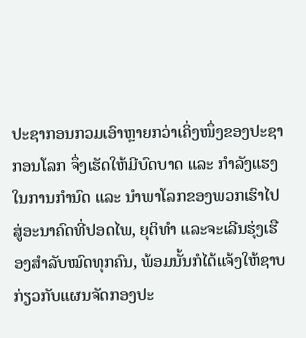ປະຊາກອນກວມເອົາຫຼາຍກວ່າເຄິ່ງໜຶ່ງຂອງປະຊາກອນໂລກ ຈຶ່ງເຮັດໃຫ້ມີບົດບາດ ແລະ ກໍາລັງແຮງໃນການກໍານົດ ແລະ ນຳພາໂລກຂອງພວກເຮົາໄປສູ່ອະນາຄົດທີ່ປອດໄພ, ຍຸຕິທຳ ແລະຈະເລີນຮຸ່ງເຮືອງສຳລັບໝົດທຸກຄົນ, ພ້ອມນັ້ນກໍໄດ້ແຈ້ງໃຫ້ຊາບກ່ຽວກັບແຜນຈັດກອງປະ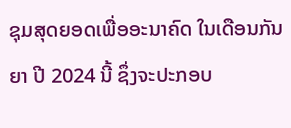ຊຸມສຸດຍອດເພື່ອອະນາຄົດ ໃນເດືອນກັນຍາ ປີ 2024 ນີ້ ຊຶ່ງຈະປະກອບ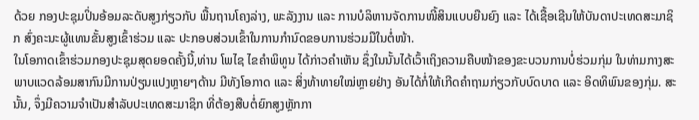ດ້ວຍ ກອງປະຊຸມປິ່ນອ້ອມລະດັບສູງກ່ຽວກັບ ພື້ນຖານໂຄງລ່າງ, ພະລັງງານ ແລະ ການບໍລິຫານຈັດການໜີ້ສິນແບບຍືນຍົງ ແລະ ໄດ້ເຊື້ອເຊີນໃຫ້ບັນດາປະເທດສະມາຊິກ ສົ່ງຄະນະຜູ້ແທນຂັ້ນສູງເຂົ້າຮ່ວມ ແລະ ປະກອບສ່ວນເຂົ້າໃນການກໍານົດຂອບການຮ່ວມມືໃນຕໍ່ໜ້າ.
ໃນໂອກາດເຂົ້າຮ່ວມກອງປະຊຸມສຸດຍອດຄັ້ງນີ້,ທ່ານ ໂພໄຊ ໄຂຄໍາພິທູນ ໄດ້ກ່າວຄໍາເຫັນ ຊຶ່ງໃນນັ້ນໄດ້ເວົ້າເຖິງຄວາມຄືບໜ້າຂອງຂະບວນການບໍ່ຮ່ວມກຸ່ມ ໃນທ່າມກາງສະພາບແວດລ້ອມສາກົນມີການປ່ຽນແປງຫຼາຍໆດ້ານ ມີທັງໂອກາດ ແລະ ສິ່ງທ້າທາຍໃໝ່ຫຼາຍຢ່າງ ອັນໄດ້ກໍ່ໃຫ້ເກີດຄຳຖາມກ່ຽວກັບບົດບາດ ແລະ ອິດທິພົນຂອງກຸ່ມ. ສະນັ້ນ, ຈຶ່ງມີຄວາມຈຳເປັນສຳລັບປະເທດສະມາຊິກ ທີ່ຕ້ອງສືບຕໍ່ຍົກສູງຫຼັກກາ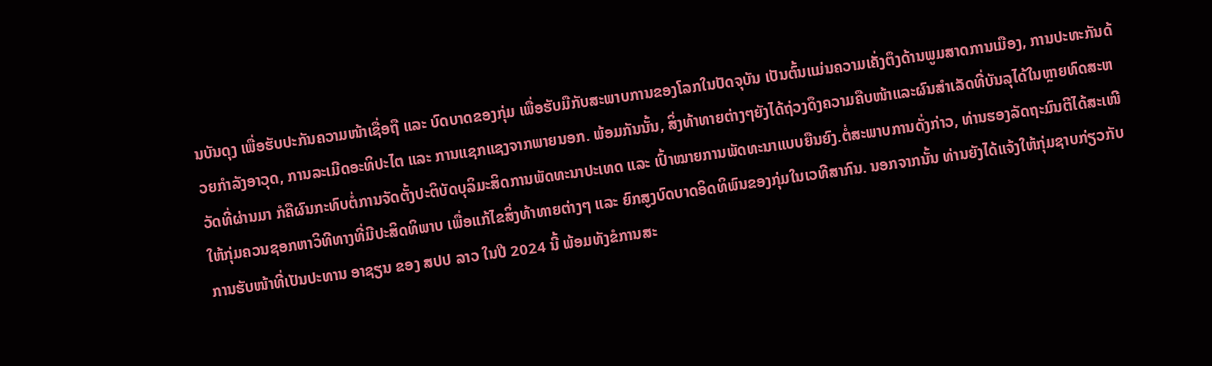ນບັນດຸງ ເພື່ອຮັບປະກັນຄວາມໜ້າເຊື່ອຖື ແລະ ບົດບາດຂອງກຸ່ມ ເພື່ອຮັບມືກັບສະພາບການຂອງໂລກໃນປັດຈຸບັນ ເປັນຕົ້ນແມ່ນຄວາມເຄັ່ງຕຶງດ້ານພູມສາດການເມືອງ, ການປະທະກັນດ້ວຍກໍາລັງອາວຸດ, ການລະເມີດອະທິປະໄຕ ແລະ ການແຊກແຊງຈາກພາຍນອກ. ພ້ອມກັນນັ້ນ, ສິ່ງທ້າທາຍຕ່າງໆຍັງໄດ້ຖ່ວງດຶງຄວາມຄືບໜ້າແລະຜົນສໍາເລັດທີ່ບັນລຸໄດ້ໃນຫຼາຍທົດສະຫວັດທີ່ຜ່ານມາ ກໍຄືຜົນກະທົບຕໍ່ການຈັດຕັ້ງປະຕິບັດບຸລິມະສິດການພັດທະນາປະເທດ ແລະ ເປົ້າໝາຍການພັດທະນາແບບຍືນຍົງ.ຕໍ່ສະພາບການດັ່ງກ່າວ, ທ່ານຮອງລັດຖະມົນຕີໄດ້ສະເໜີໃຫ້ກຸ່ມຄວນຊອກຫາວິທີທາງທີ່ມີປະສິດທິພາບ ເພື່ອແກ້ໄຂສິ່ງທ້າທາຍຕ່າງໆ ແລະ ຍົກສູງບົດບາດອິດທິພົນຂອງກຸ່ມໃນເວທີສາກົນ. ນອກຈາກນັ້ນ ທ່ານຍັງໄດ້ແຈ້ງໃຫ້ກຸ່ມຊາບກ່ຽວກັບ ການຮັບໜ້າທີ່ເປັນປະທານ ອາຊຽນ ຂອງ ສປປ ລາວ ໃນປີ 2024 ນີ້ ພ້ອມທັງຂໍການສະ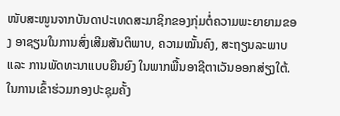ໜັບສະໜູນຈາກບັນດາປະເທດສະມາຊິກຂອງກຸ່ມຕໍ່ຄວາມພະຍາຍາມຂອງ ອາຊຽນໃນການສົ່ງເສີມສັນຕິພາບ, ຄວາມໝັ້ນຄົງ, ສະຖຽນລະພາບ ແລະ ການພັດທະນາແບບຍືນຍົງ ໃນພາກພື້ນອາຊີຕາເວັນອອກສ່ຽງໃຕ້. ໃນການເຂົ້າຮ່ວມກອງປະຊຸມຄັ້ງ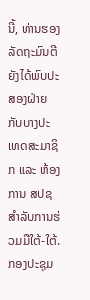ນີ້, ທ່ານຮອງລັດຖະມົນຕີ ຍັງໄດ້ພົບປະສອງຝ່າຍກັບບາງປະເທດສະມາຊິກ ແລະ ຫ້ອງການ ສປຊ ສໍາລັບການຮ່ວມມືໃຕ້-ໃຕ້.
ກອງປະຊຸມ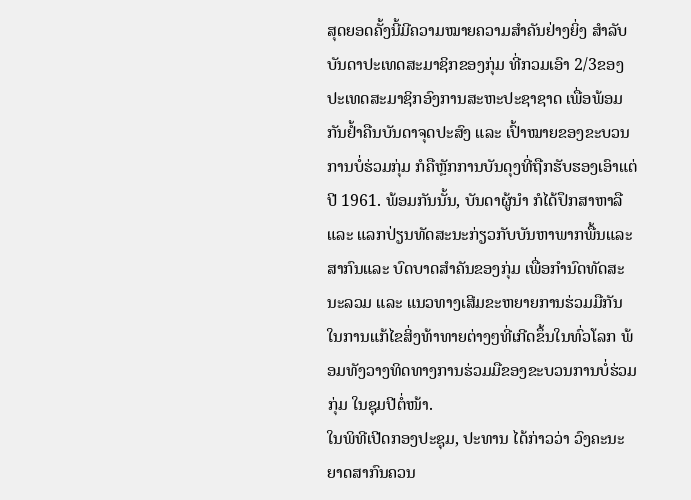ສຸດຍອດຄັ້ງນີ້ມີຄວາມໝາຍຄວາມສໍາຄັນຢ່າງຍິ່ງ ສຳລັບບັນດາປະເທດສະມາຊິກຂອງກຸ່ມ ທີ່ກວມເອົາ 2/3ຂອງປະເທດສະມາຊິກອົງການສະຫະປະຊາຊາດ ເພື່ອພ້ອມກັນຢ້ຳຄືນບັນດາຈຸດປະສົງ ແລະ ເປົ້າໝາຍຂອງຂະບວນການບໍ່ຮ່ວມກຸ່ມ ກໍຄືຫຼັກການບັນດຸງທີ່ຖືກຮັບຮອງເອົາແຕ່ປີ 1961. ພ້ອມກັນນັ້ນ, ບັນດາຜູ້ນຳ ກໍໄດ້ປຶກສາຫາລື ແລະ ແລກປ່ຽນທັດສະນະກ່ຽວກັບບັນຫາພາກພື້ນແລະສາກົນແລະ ບົດບາດສຳຄັນຂອງກຸ່ມ ເພື່ອກຳນົດທັດສະນະລວມ ແລະ ແນວທາງເສີມຂະຫຍາຍການຮ່ວມມືກັນໃນການແກ້ໄຂສິ່ງທ້າທາຍຕ່າງໆທີ່ເກີດຂຶ້ນໃນທົ່ວໂລກ ພ້ອມທັງວາງທິດທາງການຮ່ວມມືຂອງຂະບວນການບໍ່ຮ່ວມກຸ່ມ ໃນຊຸມປີຕໍ່ໜ້າ.
ໃນພິທີເປີດກອງປະຊຸມ, ປະທານ ໄດ້ກ່າວວ່າ ວົງຄະນະຍາດສາກົນຄວນ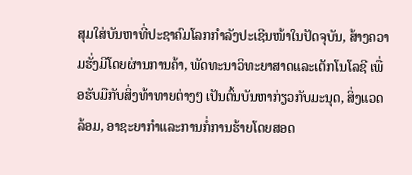ສຸມໃສ່ບັນຫາທີ່ປະຊາຄົມໂລກກໍາລັງປະເຊີນໜ້າໃນປັດຈຸບັນ, ສ້າງຄວາມຮັ່ງມີໂດຍຜ່ານການຄ້າ, ພັດທະນາວິທະຍາສາດແລະເຕັກໂນໂລຊີ ເພື່ອຮັບມືກັບສິ່ງທ້າທາຍຕ່າງໆ ເປັນຕົ້ນບັນຫາກ່ຽວກັບມະນຸດ, ສິ່ງແວດລ້ອມ, ອາຊະຍາກໍາແລະການກໍ່ການຮ້າຍໂດຍສອດ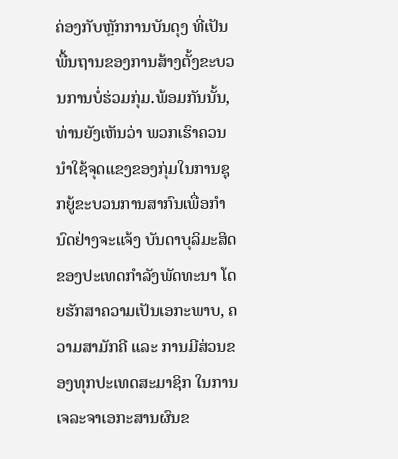ຄ່ອງກັບຫຼັກການບັນດຸງ ທີ່ເປັນພື້ນຖານຂອງການສ້າງຕັ້ງຂະບວນການບໍ່ຮ່ວມກຸ່ມ.ພ້ອມກັນນັ້ນ, ທ່ານຍັງເຫັນວ່າ ພວກເຮົາຄວນນຳໃຊ້ຈຸດແຂງຂອງກຸ່ມໃນການຊຸກຍູ້ຂະບວນການສາກົນເພື່ອກຳນົດຢ່າງຈະແຈ້ງ ບັນດາບຸລິມະສິດຂອງປະເທດກໍາລັງພັດທະນາ ໂດຍຮັກສາຄວາມເປັນເອກະພາບ, ຄວາມສາມັກຄີ ແລະ ການມີສ່ວນຂອງທຸກປະເທດສະມາຊິກ ໃນການເຈລະຈາເອກະສານຜົນຂ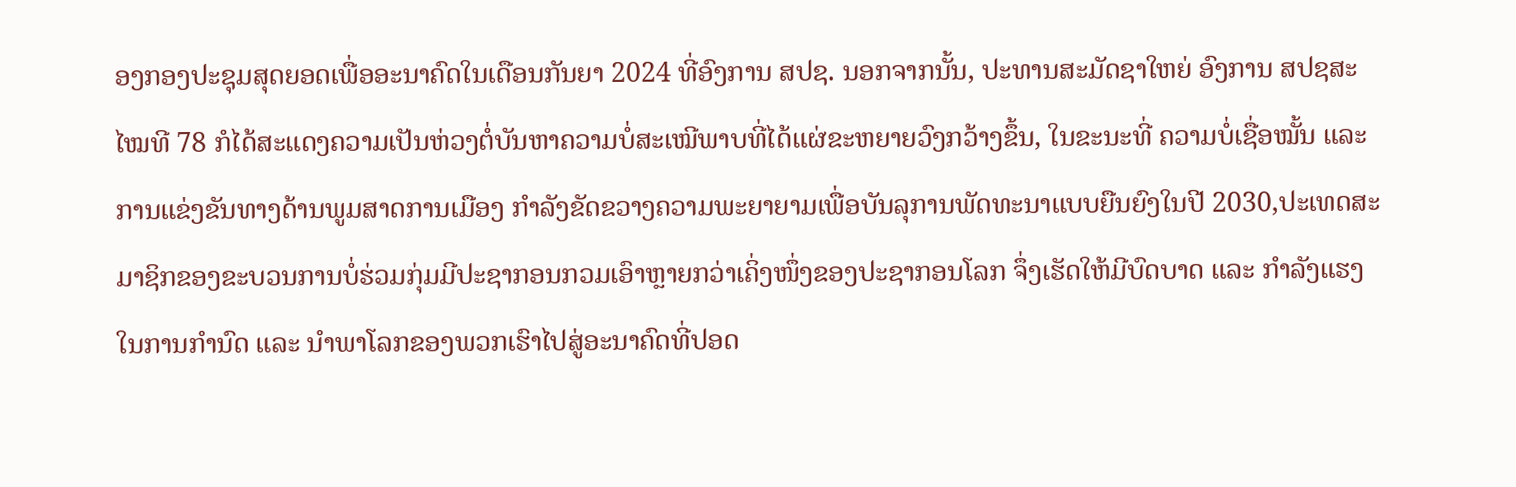ອງກອງປະຊຸມສຸດຍອດເພື່ອອະນາຄົດໃນເດືອນກັນຍາ 2024 ທີ່ອົງການ ສປຊ. ນອກຈາກນັ້ນ, ປະທານສະມັດຊາໃຫຍ່ ອົງການ ສປຊສະໄໝທີ 78 ກໍໄດ້ສະແດງຄວາມເປັນຫ່ວງຕໍ່ບັນຫາຄວາມບໍ່ສະເໝີພາບທີ່ໄດ້ແຜ່ຂະຫຍາຍວົງກວ້າງຂຶ້ນ, ໃນຂະນະທີ່ ຄວາມບໍ່ເຊື່ອໝັ້ນ ແລະການແຂ່ງຂັນທາງດ້ານພູມສາດການເມືອງ ກໍາລັງຂັດຂວາງຄວາມພະຍາຍາມເພື່ອບັນລຸການພັດທະນາແບບຍືນຍົງໃນປີ 2030,ປະເທດສະມາຊິກຂອງຂະບວນການບໍ່ຮ່ວມກຸ່ມມີປະຊາກອນກວມເອົາຫຼາຍກວ່າເຄິ່ງໜຶ່ງຂອງປະຊາກອນໂລກ ຈຶ່ງເຮັດໃຫ້ມີບົດບາດ ແລະ ກໍາລັງແຮງໃນການກໍານົດ ແລະ ນຳພາໂລກຂອງພວກເຮົາໄປສູ່ອະນາຄົດທີ່ປອດ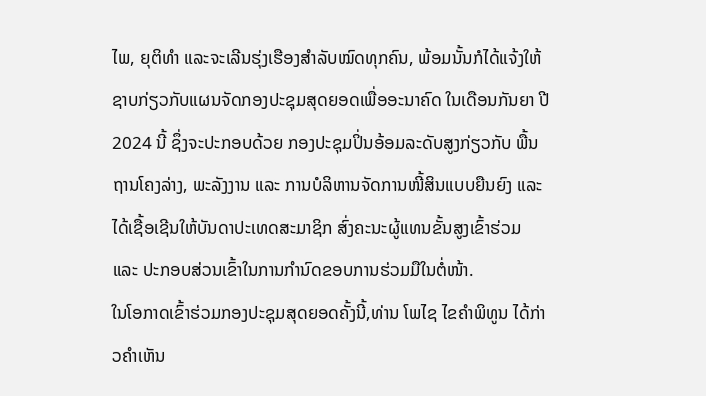ໄພ, ຍຸຕິທຳ ແລະຈະເລີນຮຸ່ງເຮືອງສຳລັບໝົດທຸກຄົນ, ພ້ອມນັ້ນກໍໄດ້ແຈ້ງໃຫ້ຊາບກ່ຽວກັບແຜນຈັດກອງປະຊຸມສຸດຍອດເພື່ອອະນາຄົດ ໃນເດືອນກັນຍາ ປີ 2024 ນີ້ ຊຶ່ງຈະປະກອບດ້ວຍ ກອງປະຊຸມປິ່ນອ້ອມລະດັບສູງກ່ຽວກັບ ພື້ນຖານໂຄງລ່າງ, ພະລັງງານ ແລະ ການບໍລິຫານຈັດການໜີ້ສິນແບບຍືນຍົງ ແລະ ໄດ້ເຊື້ອເຊີນໃຫ້ບັນດາປະເທດສະມາຊິກ ສົ່ງຄະນະຜູ້ແທນຂັ້ນສູງເຂົ້າຮ່ວມ ແລະ ປະກອບສ່ວນເຂົ້າໃນການກໍານົດຂອບການຮ່ວມມືໃນຕໍ່ໜ້າ.
ໃນໂອກາດເຂົ້າຮ່ວມກອງປະຊຸມສຸດຍອດຄັ້ງນີ້,ທ່ານ ໂພໄຊ ໄຂຄໍາພິທູນ ໄດ້ກ່າວຄໍາເຫັນ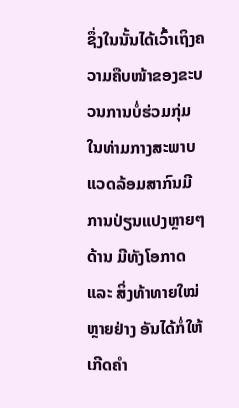ຊຶ່ງໃນນັ້ນໄດ້ເວົ້າເຖິງຄວາມຄືບໜ້າຂອງຂະບວນການບໍ່ຮ່ວມກຸ່ມ ໃນທ່າມກາງສະພາບແວດລ້ອມສາກົນມີການປ່ຽນແປງຫຼາຍໆດ້ານ ມີທັງໂອກາດ ແລະ ສິ່ງທ້າທາຍໃໝ່ຫຼາຍຢ່າງ ອັນໄດ້ກໍ່ໃຫ້ເກີດຄຳ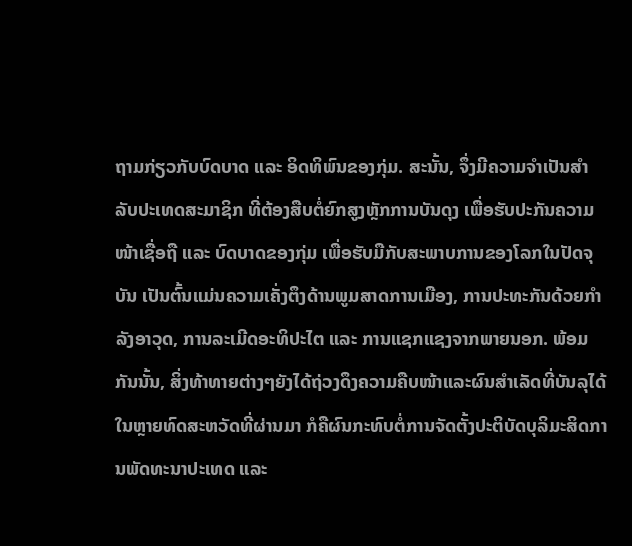ຖາມກ່ຽວກັບບົດບາດ ແລະ ອິດທິພົນຂອງກຸ່ມ. ສະນັ້ນ, ຈຶ່ງມີຄວາມຈຳເປັນສຳລັບປະເທດສະມາຊິກ ທີ່ຕ້ອງສືບຕໍ່ຍົກສູງຫຼັກການບັນດຸງ ເພື່ອຮັບປະກັນຄວາມໜ້າເຊື່ອຖື ແລະ ບົດບາດຂອງກຸ່ມ ເພື່ອຮັບມືກັບສະພາບການຂອງໂລກໃນປັດຈຸບັນ ເປັນຕົ້ນແມ່ນຄວາມເຄັ່ງຕຶງດ້ານພູມສາດການເມືອງ, ການປະທະກັນດ້ວຍກໍາລັງອາວຸດ, ການລະເມີດອະທິປະໄຕ ແລະ ການແຊກແຊງຈາກພາຍນອກ. ພ້ອມກັນນັ້ນ, ສິ່ງທ້າທາຍຕ່າງໆຍັງໄດ້ຖ່ວງດຶງຄວາມຄືບໜ້າແລະຜົນສໍາເລັດທີ່ບັນລຸໄດ້ໃນຫຼາຍທົດສະຫວັດທີ່ຜ່ານມາ ກໍຄືຜົນກະທົບຕໍ່ການຈັດຕັ້ງປະຕິບັດບຸລິມະສິດການພັດທະນາປະເທດ ແລະ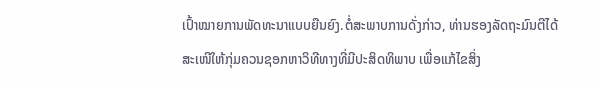ເປົ້າໝາຍການພັດທະນາແບບຍືນຍົງ.ຕໍ່ສະພາບການດັ່ງກ່າວ, ທ່ານຮອງລັດຖະມົນຕີໄດ້ສະເໜີໃຫ້ກຸ່ມຄວນຊອກຫາວິທີທາງທີ່ມີປະສິດທິພາບ ເພື່ອແກ້ໄຂສິ່ງ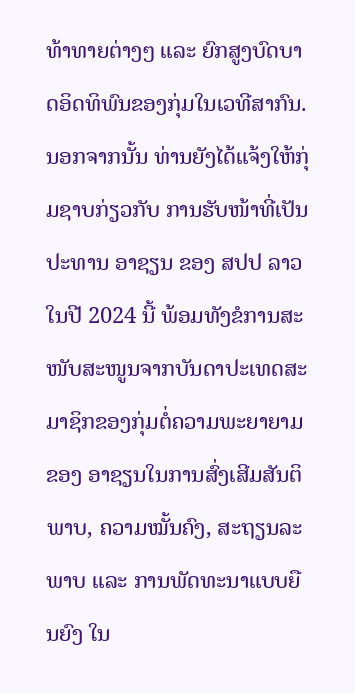ທ້າທາຍຕ່າງໆ ແລະ ຍົກສູງບົດບາດອິດທິພົນຂອງກຸ່ມໃນເວທີສາກົນ. ນອກຈາກນັ້ນ ທ່ານຍັງໄດ້ແຈ້ງໃຫ້ກຸ່ມຊາບກ່ຽວກັບ ການຮັບໜ້າທີ່ເປັນປະທານ ອາຊຽນ ຂອງ ສປປ ລາວ ໃນປີ 2024 ນີ້ ພ້ອມທັງຂໍການສະໜັບສະໜູນຈາກບັນດາປະເທດສະມາຊິກຂອງກຸ່ມຕໍ່ຄວາມພະຍາຍາມຂອງ ອາຊຽນໃນການສົ່ງເສີມສັນຕິພາບ, ຄວາມໝັ້ນຄົງ, ສະຖຽນລະພາບ ແລະ ການພັດທະນາແບບຍືນຍົງ ໃນ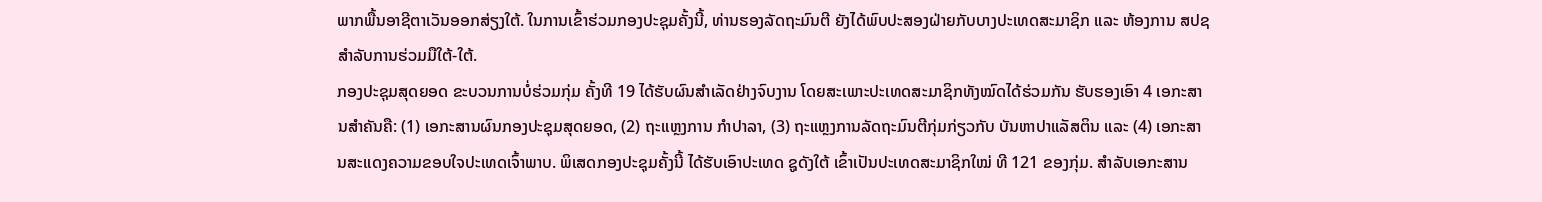ພາກພື້ນອາຊີຕາເວັນອອກສ່ຽງໃຕ້. ໃນການເຂົ້າຮ່ວມກອງປະຊຸມຄັ້ງນີ້, ທ່ານຮອງລັດຖະມົນຕີ ຍັງໄດ້ພົບປະສອງຝ່າຍກັບບາງປະເທດສະມາຊິກ ແລະ ຫ້ອງການ ສປຊ ສໍາລັບການຮ່ວມມືໃຕ້-ໃຕ້.
ກອງປະຊຸມສຸດຍອດ ຂະບວນການບໍ່ຮ່ວມກຸ່ມ ຄັ້ງທີ 19 ໄດ້ຮັບຜົນສຳເລັດຢ່າງຈົບງານ ໂດຍສະເພາະປະເທດສະມາຊິກທັງໝົດໄດ້ຮ່ວມກັນ ຮັບຮອງເອົາ 4 ເອກະສານສໍາຄັນຄື: (1) ເອກະສານຜົນກອງປະຊຸມສຸດຍອດ, (2) ຖະແຫຼງການ ກໍາປາລາ, (3) ຖະແຫຼງການລັດຖະມົນຕີກຸ່ມກ່ຽວກັບ ບັນຫາປາແລັສຕິນ ແລະ (4) ເອກະສານສະແດງຄວາມຂອບໃຈປະເທດເຈົ້າພາບ. ພິເສດກອງປະຊຸມຄັ້ງນີ້ ໄດ້ຮັບເອົາປະເທດ ຊູດັງໃຕ້ ເຂົ້າເປັນປະເທດສະມາຊິກໃໝ່ ທີ 121 ຂອງກຸ່ມ. ສໍາລັບເອກະສານ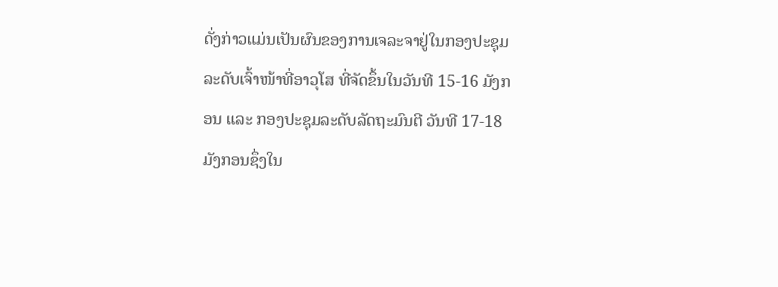ດັ່ງກ່າວແມ່ນເປັນຜົນຂອງການເຈລະຈາຢູ່ໃນກອງປະຊຸມລະດັບເຈົ້າໜ້າທີ່ອາວຸໂສ ທີ່ຈັດຂຶ້ນໃນວັນທີ 15-16 ມັງກອນ ແລະ ກອງປະຊຸມລະດັບລັດຖະມົນຕີ ວັນທີ 17-18 ມັງກອນຊຶ່ງໃນ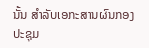ນັ້ນ ສໍາລັບເອກະສານຜົນກອງປະຊຸມ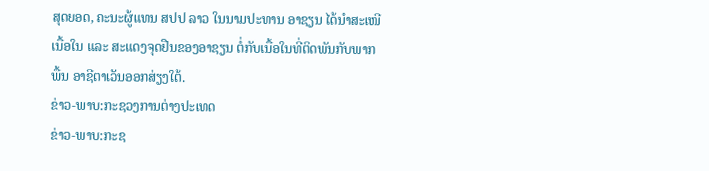ສຸດຍອດ, ຄະນະຜູ້ແທນ ສປປ ລາວ ໃນນາມປະທານ ອາຊຽນ ໄດ້ນໍາສະເໜີເນື້ອໃນ ແລະ ສະແດງຈຸດຢືນຂອງອາຊຽນ ຕໍ່ກັບເນື້ອໃນທີ່ຕິດພັນກັບພາກພື້ນ ອາຊີຕາເວັນອອກສ່ຽງໃຕ້.
ຂ່າວ-ພາບ:ກະຊວງການຕ່າງປະເທດ
ຂ່າວ-ພາບ:ກະຊ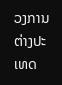ວງການຕ່າງປະເທດ